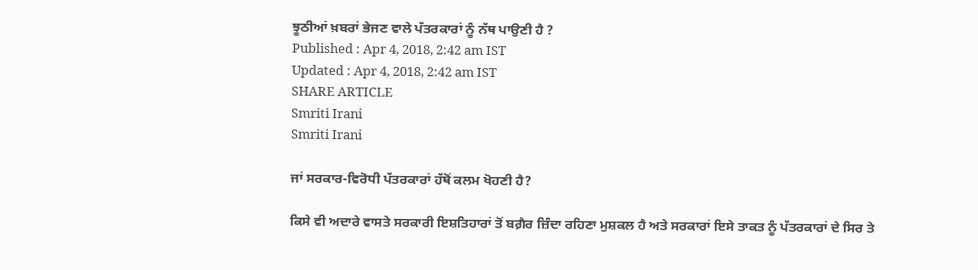ਝੂਠੀਆਂ ਖ਼ਬਰਾਂ ਭੇਜਣ ਵਾਲੇ ਪੱਤਰਕਾਰਾਂ ਨੂੰ ਨੱਥ ਪਾਉਣੀ ਹੈ ?
Published : Apr 4, 2018, 2:42 am IST
Updated : Apr 4, 2018, 2:42 am IST
SHARE ARTICLE
Smriti Irani
Smriti Irani

ਜਾਂ ਸਰਕਾਰ-ਵਿਰੋਧੀ ਪੱਤਰਕਾਰਾਂ ਹੱਥੋਂ ਕਲਮ ਖੋਹਣੀ ਹੈ?

ਕਿਸੇ ਵੀ ਅਦਾਰੇ ਵਾਸਤੇ ਸਰਕਾਰੀ ਇਸ਼ਤਿਹਾਰਾਂ ਤੋਂ ਬਗ਼ੈਰ ਜ਼ਿੰਦਾ ਰਹਿਣਾ ਮੁਸ਼ਕਲ ਹੈ ਅਤੇ ਸਰਕਾਰਾਂ ਇਸੇ ਤਾਕਤ ਨੂੰ ਪੱਤਰਕਾਰਾਂ ਦੇ ਸਿਰ ਤੇ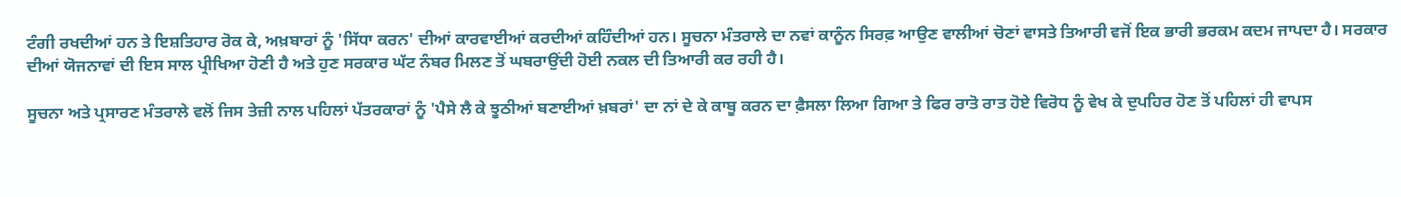ਟੰਗੀ ਰਖਦੀਆਂ ਹਨ ਤੇ ਇਸ਼ਤਿਹਾਰ ਰੋਕ ਕੇ, ਅਖ਼ਬਾਰਾਂ ਨੂੰ 'ਸਿੱਧਾ ਕਰਨ' ਦੀਆਂ ਕਾਰਵਾਈਆਂ ਕਰਦੀਆਂ ਕਹਿੰਦੀਆਂ ਹਨ। ਸੂਚਨਾ ਮੰਤਰਾਲੇ ਦਾ ਨਵਾਂ ਕਾਨੂੰਨ ਸਿਰਫ਼ ਆਉਣ ਵਾਲੀਆਂ ਚੋਣਾਂ ਵਾਸਤੇ ਤਿਆਰੀ ਵਜੋਂ ਇਕ ਭਾਰੀ ਭਰਕਮ ਕਦਮ ਜਾਪਦਾ ਹੈ। ਸਰਕਾਰ ਦੀਆਂ ਯੋਜਨਾਵਾਂ ਦੀ ਇਸ ਸਾਲ ਪ੍ਰੀਖਿਆ ਹੋਣੀ ਹੈ ਅਤੇ ਹੁਣ ਸਰਕਾਰ ਘੱਟ ਨੰਬਰ ਮਿਲਣ ਤੋਂ ਘਬਰਾਉਂਦੀ ਹੋਈ ਨਕਲ ਦੀ ਤਿਆਰੀ ਕਰ ਰਹੀ ਹੈ।

ਸੂਚਨਾ ਅਤੇ ਪ੍ਰਸਾਰਣ ਮੰਤਰਾਲੇ ਵਲੋਂ ਜਿਸ ਤੇਜ਼ੀ ਨਾਲ ਪਹਿਲਾਂ ਪੱਤਰਕਾਰਾਂ ਨੂੰ 'ਪੈਸੇ ਲੈ ਕੇ ਝੂਠੀਆਂ ਬਣਾਈਆਂ ਖ਼ਬਰਾਂ' ਦਾ ਨਾਂ ਦੇ ਕੇ ਕਾਬੂ ਕਰਨ ਦਾ ਫ਼ੈਸਲਾ ਲਿਆ ਗਿਆ ਤੇ ਫਿਰ ਰਾਤੋ ਰਾਤ ਹੋਏ ਵਿਰੋਧ ਨੂੰ ਵੇਖ ਕੇ ਦੁਪਹਿਰ ਹੋਣ ਤੋਂ ਪਹਿਲਾਂ ਹੀ ਵਾਪਸ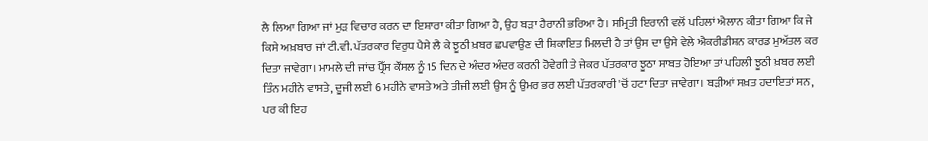ਲੈ ਲਿਆ ਗਿਆ ਜਾਂ ਮੁੜ ਵਿਚਾਰ ਕਰਨ ਦਾ ਇਸ਼ਾਰਾ ਕੀਤਾ ਗਿਆ ਹੈ, ਉਹ ਬੜਾ ਹੈਰਾਨੀ ਭਰਿਆ ਹੈ। ਸਮ੍ਰਿਤੀ ਇਰਾਨੀ ਵਲੋਂ ਪਹਿਲਾਂ ਐਲਾਨ ਕੀਤਾ ਗਿਆ ਕਿ ਜੇ ਕਿਸੇ ਅਖ਼ਬਾਰ ਜਾਂ ਟੀ.ਵੀ. ਪੱਤਰਕਾਰ ਵਿਰੁਧ ਪੈਸੇ ਲੈ ਕੇ ਝੂਠੀ ਖ਼ਬਰ ਛਪਵਾਉਣ ਦੀ ਸ਼ਿਕਾਇਤ ਮਿਲਦੀ ਹੈ ਤਾਂ ਉਸ ਦਾ ਉਸੇ ਵੇਲੇ ਐਕਰੀਡੀਸ਼ਨ ਕਾਰਡ ਮੁਅੱਤਲ ਕਰ ਦਿਤਾ ਜਾਵੇਗਾ। ਮਾਮਲੇ ਦੀ ਜਾਂਚ ਪ੍ਰੈੱਸ ਕੌਂਸਲ ਨੂੰ 15 ਦਿਨ ਦੇ ਅੰਦਰ ਅੰਦਰ ਕਰਨੀ ਹੋਵੇਗੀ ਤੇ ਜੇਕਰ ਪੱਤਰਕਾਰ ਝੂਠਾ ਸਾਬਤ ਹੋਇਆ ਤਾਂ ਪਹਿਲੀ ਝੂਠੀ ਖ਼ਬਰ ਲਈ ਤਿੰਨ ਮਹੀਨੇ ਵਾਸਤੇ, ਦੂਜੀ ਲਈ 6 ਮਹੀਨੇ ਵਾਸਤੇ ਅਤੇ ਤੀਜੀ ਲਈ ਉਸ ਨੂੰ ਉਮਰ ਭਰ ਲਈ ਪੱਤਰਕਾਰੀ 'ਚੋਂ ਹਟਾ ਦਿਤਾ ਜਾਵੇਗਾ। ਬੜੀਆਂ ਸਖ਼ਤ ਹਦਾਇਤਾਂ ਸਨ, ਪਰ ਕੀ ਇਹ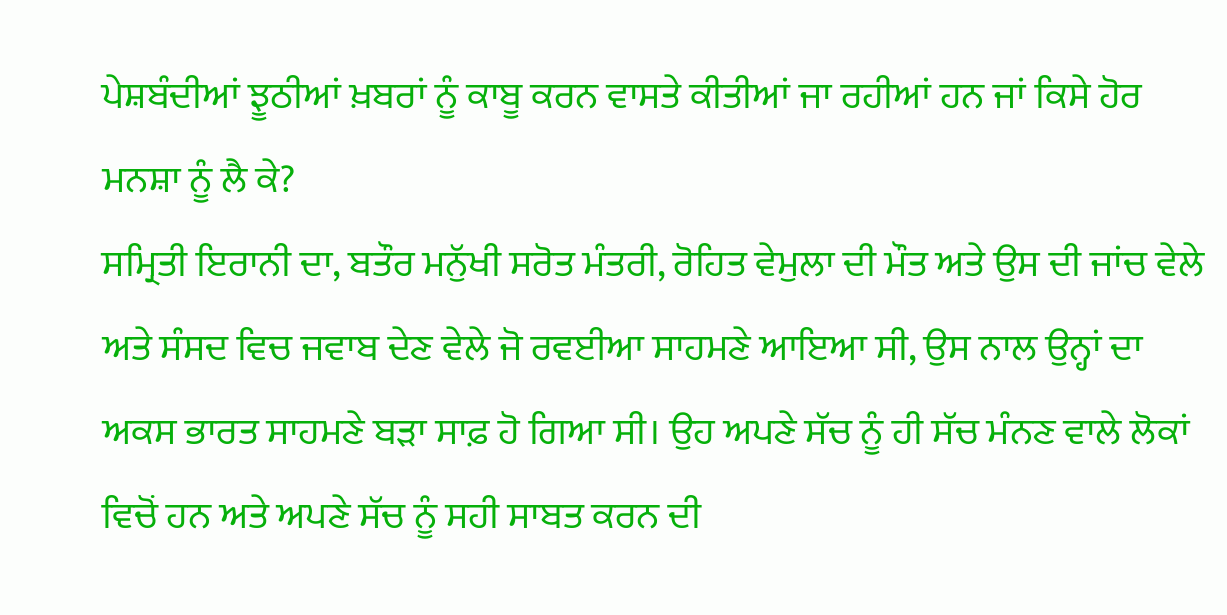ਪੇਸ਼ਬੰਦੀਆਂ ਝੂਠੀਆਂ ਖ਼ਬਰਾਂ ਨੂੰ ਕਾਬੂ ਕਰਨ ਵਾਸਤੇ ਕੀਤੀਆਂ ਜਾ ਰਹੀਆਂ ਹਨ ਜਾਂ ਕਿਸੇ ਹੋਰ ਮਨਸ਼ਾ ਨੂੰ ਲੈ ਕੇ?
ਸਮ੍ਰਿਤੀ ਇਰਾਨੀ ਦਾ, ਬਤੌਰ ਮਨੁੱਖੀ ਸਰੋਤ ਮੰਤਰੀ, ਰੋਹਿਤ ਵੇਮੁਲਾ ਦੀ ਮੌਤ ਅਤੇ ਉਸ ਦੀ ਜਾਂਚ ਵੇਲੇ ਅਤੇ ਸੰਸਦ ਵਿਚ ਜਵਾਬ ਦੇਣ ਵੇਲੇ ਜੋ ਰਵਈਆ ਸਾਹਮਣੇ ਆਇਆ ਸੀ, ਉਸ ਨਾਲ ਉਨ੍ਹਾਂ ਦਾ ਅਕਸ ਭਾਰਤ ਸਾਹਮਣੇ ਬੜਾ ਸਾਫ਼ ਹੋ ਗਿਆ ਸੀ। ਉਹ ਅਪਣੇ ਸੱਚ ਨੂੰ ਹੀ ਸੱਚ ਮੰਨਣ ਵਾਲੇ ਲੋਕਾਂ ਵਿਚੋਂ ਹਨ ਅਤੇ ਅਪਣੇ ਸੱਚ ਨੂੰ ਸਹੀ ਸਾਬਤ ਕਰਨ ਦੀ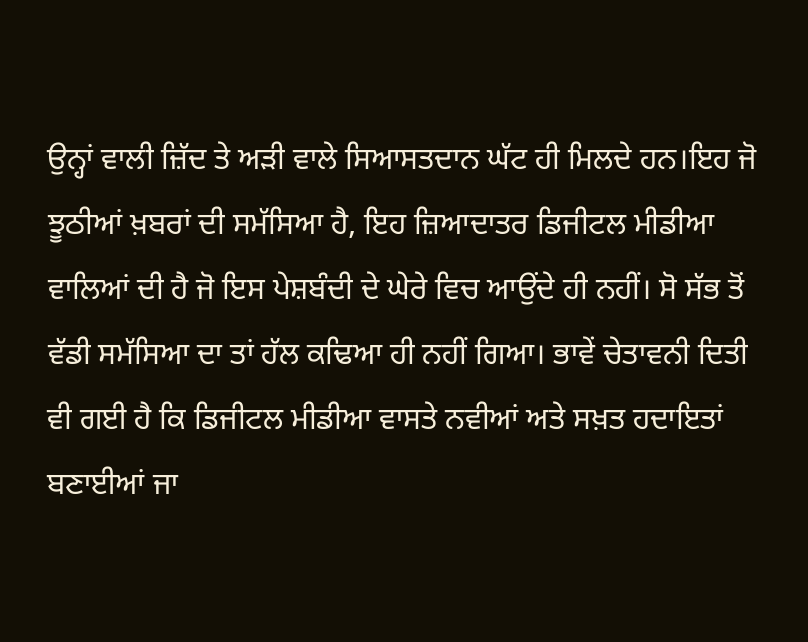ਉਨ੍ਹਾਂ ਵਾਲੀ ਜ਼ਿੱਦ ਤੇ ਅੜੀ ਵਾਲੇ ਸਿਆਸਤਦਾਨ ਘੱਟ ਹੀ ਮਿਲਦੇ ਹਨ।ਇਹ ਜੋ ਝੂਠੀਆਂ ਖ਼ਬਰਾਂ ਦੀ ਸਮੱਸਿਆ ਹੈ, ਇਹ ਜ਼ਿਆਦਾਤਰ ਡਿਜੀਟਲ ਮੀਡੀਆ ਵਾਲਿਆਂ ਦੀ ਹੈ ਜੋ ਇਸ ਪੇਸ਼ਬੰਦੀ ਦੇ ਘੇਰੇ ਵਿਚ ਆਉਂਦੇ ਹੀ ਨਹੀਂ। ਸੋ ਸੱਭ ਤੋਂ ਵੱਡੀ ਸਮੱਸਿਆ ਦਾ ਤਾਂ ਹੱਲ ਕਢਿਆ ਹੀ ਨਹੀਂ ਗਿਆ। ਭਾਵੇਂ ਚੇਤਾਵਨੀ ਦਿਤੀ ਵੀ ਗਈ ਹੈ ਕਿ ਡਿਜੀਟਲ ਮੀਡੀਆ ਵਾਸਤੇ ਨਵੀਆਂ ਅਤੇ ਸਖ਼ਤ ਹਦਾਇਤਾਂ ਬਣਾਈਆਂ ਜਾ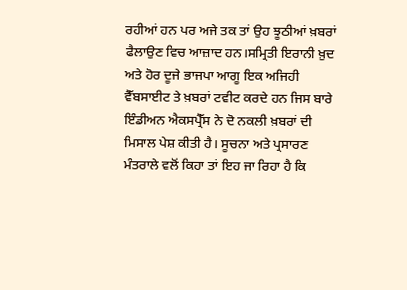ਰਹੀਆਂ ਹਨ ਪਰ ਅਜੇ ਤਕ ਤਾਂ ਉਹ ਝੂਠੀਆਂ ਖ਼ਬਰਾਂ ਫੈਲਾਉਣ ਵਿਚ ਆਜ਼ਾਦ ਹਨ।ਸਮ੍ਰਿਤੀ ਇਰਾਨੀ ਖ਼ੁਦ ਅਤੇ ਹੋਰ ਦੂਜੇ ਭਾਜਪਾ ਆਗੂ ਇਕ ਅਜਿਹੀ ਵੈੱਬਸਾਈਟ ਤੇ ਖ਼ਬਰਾਂ ਟਵੀਟ ਕਰਦੇ ਹਨ ਜਿਸ ਬਾਰੇ ਇੰਡੀਅਨ ਐਕਸਪ੍ਰੈੱਸ ਨੇ ਦੋ ਨਕਲੀ ਖ਼ਬਰਾਂ ਦੀ ਮਿਸਾਲ ਪੇਸ਼ ਕੀਤੀ ਹੈ। ਸੂਚਨਾ ਅਤੇ ਪ੍ਰਸਾਰਣ ਮੰਤਰਾਲੇ ਵਲੋਂ ਕਿਹਾ ਤਾਂ ਇਹ ਜਾ ਰਿਹਾ ਹੈ ਕਿ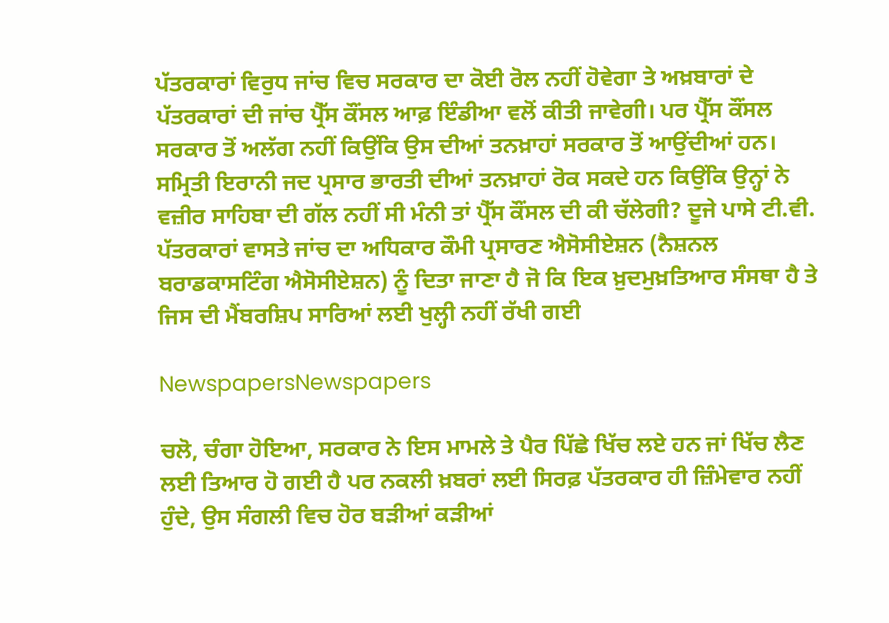ਪੱਤਰਕਾਰਾਂ ਵਿਰੁਧ ਜਾਂਚ ਵਿਚ ਸਰਕਾਰ ਦਾ ਕੋਈ ਰੋਲ ਨਹੀਂ ਹੋਵੇਗਾ ਤੇ ਅਖ਼ਬਾਰਾਂ ਦੇ ਪੱਤਰਕਾਰਾਂ ਦੀ ਜਾਂਚ ਪ੍ਰੈੱਸ ਕੌਂਸਲ ਆਫ਼ ਇੰਡੀਆ ਵਲੋਂ ਕੀਤੀ ਜਾਵੇਗੀ। ਪਰ ਪ੍ਰੈੱਸ ਕੌਂਸਲ ਸਰਕਾਰ ਤੋਂ ਅਲੱਗ ਨਹੀਂ ਕਿਉਂਕਿ ਉਸ ਦੀਆਂ ਤਨਖ਼ਾਹਾਂ ਸਰਕਾਰ ਤੋਂ ਆਉਂਦੀਆਂ ਹਨ। ਸਮ੍ਰਿਤੀ ਇਰਾਨੀ ਜਦ ਪ੍ਰਸਾਰ ਭਾਰਤੀ ਦੀਆਂ ਤਨਖ਼ਾਹਾਂ ਰੋਕ ਸਕਦੇ ਹਨ ਕਿਉਂਕਿ ਉਨ੍ਹਾਂ ਨੇ ਵਜ਼ੀਰ ਸਾਹਿਬਾ ਦੀ ਗੱਲ ਨਹੀਂ ਸੀ ਮੰਨੀ ਤਾਂ ਪ੍ਰੈੱਸ ਕੌਂਸਲ ਦੀ ਕੀ ਚੱਲੇਗੀ? ਦੂਜੇ ਪਾਸੇ ਟੀ.ਵੀ. ਪੱਤਰਕਾਰਾਂ ਵਾਸਤੇ ਜਾਂਚ ਦਾ ਅਧਿਕਾਰ ਕੌਮੀ ਪ੍ਰਸਾਰਣ ਐਸੋਸੀਏਸ਼ਨ (ਨੈਸ਼ਨਲ ਬਰਾਡਕਾਸਟਿੰਗ ਐਸੋਸੀਏਸ਼ਨ) ਨੂੰ ਦਿਤਾ ਜਾਣਾ ਹੈ ਜੋ ਕਿ ਇਕ ਖ਼ੁਦਮੁਖ਼ਤਿਆਰ ਸੰਸਥਾ ਹੈ ਤੇ ਜਿਸ ਦੀ ਮੈਂਬਰਸ਼ਿਪ ਸਾਰਿਆਂ ਲਈ ਖੁਲ੍ਹੀ ਨਹੀਂ ਰੱਖੀ ਗਈ

NewspapersNewspapers

ਚਲੋ, ਚੰਗਾ ਹੋਇਆ, ਸਰਕਾਰ ਨੇ ਇਸ ਮਾਮਲੇ ਤੇ ਪੈਰ ਪਿੱਛੇ ਖਿੱਚ ਲਏ ਹਨ ਜਾਂ ਖਿੱਚ ਲੈਣ ਲਈ ਤਿਆਰ ਹੋ ਗਈ ਹੈ ਪਰ ਨਕਲੀ ਖ਼ਬਰਾਂ ਲਈ ਸਿਰਫ਼ ਪੱਤਰਕਾਰ ਹੀ ਜ਼ਿੰਮੇਵਾਰ ਨਹੀਂ ਹੁੰਦੇ, ਉਸ ਸੰਗਲੀ ਵਿਚ ਹੋਰ ਬੜੀਆਂ ਕੜੀਆਂ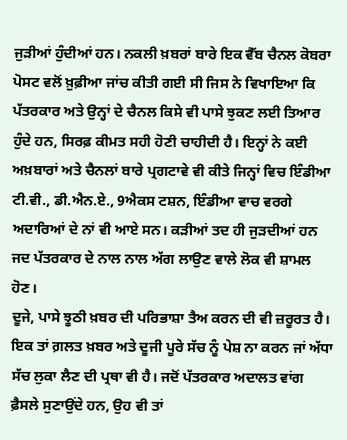ਜੁੜੀਆਂ ਹੁੰਦੀਆਂ ਹਨ। ਨਕਲੀ ਖ਼ਬਰਾਂ ਬਾਰੇ ਇਕ ਵੈੱਬ ਚੈਨਲ ਕੋਬਰਾ ਪੋਸਟ ਵਲੋਂ ਖ਼ੁਫ਼ੀਆ ਜਾਂਚ ਕੀਤੀ ਗਈ ਸੀ ਜਿਸ ਨੇ ਵਿਖਾਇਆ ਕਿ ਪੱਤਰਕਾਰ ਅਤੇ ਉਨ੍ਹਾਂ ਦੇ ਚੈਨਲ ਕਿਸੇ ਵੀ ਪਾਸੇ ਝੁਕਣ ਲਈ ਤਿਆਰ ਹੁੰਦੇ ਹਨ, ਸਿਰਫ਼ ਕੀਮਤ ਸਹੀ ਹੋਣੀ ਚਾਹੀਦੀ ਹੈ। ਇਨ੍ਹਾਂ ਨੇ ਕਈ ਅਖ਼ਬਾਰਾਂ ਅਤੇ ਚੈਨਲਾਂ ਬਾਰੇ ਪ੍ਰਗਟਾਵੇ ਵੀ ਕੀਤੇ ਜਿਨ੍ਹਾਂ ਵਿਚ ਇੰਡੀਆ ਟੀ.ਵੀ., ਡੀ.ਐਨ.ਏ., 9ਐਕਸ ਟਸ਼ਨ, ਇੰਡੀਆ ਵਾਚ ਵਰਗੇ ਅਦਾਰਿਆਂ ਦੇ ਨਾਂ ਵੀ ਆਏ ਸਨ। ਕੜੀਆਂ ਤਦ ਹੀ ਜੁੜਦੀਆਂ ਹਨ ਜਦ ਪੱਤਰਕਾਰ ਦੇ ਨਾਲ ਨਾਲ ਅੱਗ ਲਾਉਣ ਵਾਲੇ ਲੋਕ ਵੀ ਸ਼ਾਮਲ ਹੋਣ।
ਦੂਜੇ, ਪਾਸੇ ਝੂਠੀ ਖ਼ਬਰ ਦੀ ਪਰਿਭਾਸ਼ਾ ਤੈਅ ਕਰਨ ਦੀ ਵੀ ਜ਼ਰੂਰਤ ਹੈ। ਇਕ ਤਾਂ ਗ਼ਲਤ ਖ਼ਬਰ ਅਤੇ ਦੂਜੀ ਪੂਰੇ ਸੱਚ ਨੂੰ ਪੇਸ਼ ਨਾ ਕਰਨ ਜਾਂ ਅੱਧਾ ਸੱਚ ਲੁਕਾ ਲੈਣ ਦੀ ਪ੍ਰਥਾ ਵੀ ਹੈ। ਜਦੋਂ ਪੱਤਰਕਾਰ ਅਦਾਲਤ ਵਾਂਗ ਫ਼ੈਸਲੇ ਸੁਣਾਉਂਦੇ ਹਨ, ਉਹ ਵੀ ਤਾਂ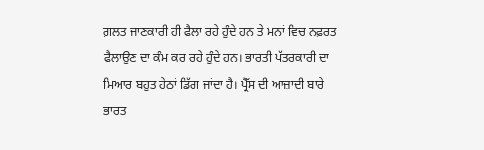ਗ਼ਲਤ ਜਾਣਕਾਰੀ ਹੀ ਫੈਲਾ ਰਹੇ ਹੁੰਦੇ ਹਨ ਤੇ ਮਨਾਂ ਵਿਚ ਨਫ਼ਰਤ ਫੈਲਾਉਣ ਦਾ ਕੰਮ ਕਰ ਰਹੇ ਹੁੰਦੇ ਹਨ। ਭਾਰਤੀ ਪੱਤਰਕਾਰੀ ਦਾ ਮਿਆਰ ਬਹੁਤ ਹੇਠਾਂ ਡਿੱਗ ਜਾਂਦਾ ਹੈ। ਪ੍ਰੈੱਸ ਦੀ ਆਜ਼ਾਦੀ ਬਾਰੇ ਭਾਰਤ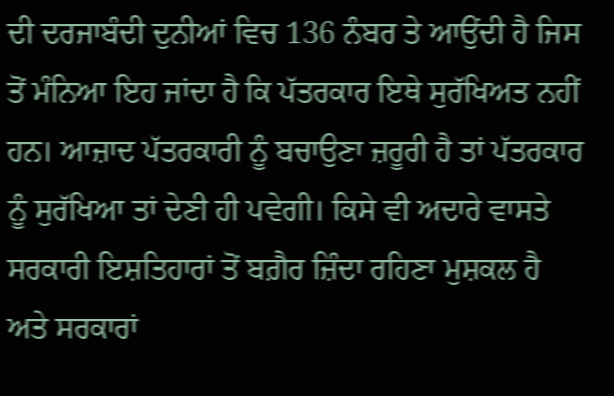ਦੀ ਦਰਜਾਬੰਦੀ ਦੁਨੀਆਂ ਵਿਚ 136 ਨੰਬਰ ਤੇ ਆਉਂਦੀ ਹੈ ਜਿਸ ਤੋਂ ਮੰਨਿਆ ਇਹ ਜਾਂਦਾ ਹੈ ਕਿ ਪੱਤਰਕਾਰ ਇਥੇ ਸੁਰੱਖਿਅਤ ਨਹੀਂ ਹਨ। ਆਜ਼ਾਦ ਪੱਤਰਕਾਰੀ ਨੂੰ ਬਚਾਉਣਾ ਜ਼ਰੂਰੀ ਹੈ ਤਾਂ ਪੱਤਰਕਾਰ ਨੂੰ ਸੁਰੱਖਿਆ ਤਾਂ ਦੇਣੀ ਹੀ ਪਵੇਗੀ। ਕਿਸੇ ਵੀ ਅਦਾਰੇ ਵਾਸਤੇ ਸਰਕਾਰੀ ਇਸ਼ਤਿਹਾਰਾਂ ਤੋਂ ਬਗ਼ੈਰ ਜ਼ਿੰਦਾ ਰਹਿਣਾ ਮੁਸ਼ਕਲ ਹੈ ਅਤੇ ਸਰਕਾਰਾਂ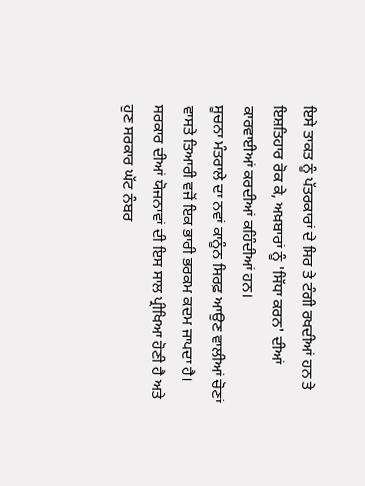ਇਸੇ ਤਾਕਤ ਨੂੰ ਪੱਤਰਕਾਰਾਂ ਦੇ ਸਿਰ ਤੇ ਟੰਗੀ ਰਖਦੀਆਂ ਹਨ ਤੇ ਇਸ਼ਤਿਹਾਰ ਰੋਕ ਕੇ, ਅਖ਼ਬਾਰਾਂ ਨੂੰ 'ਸਿੱਧਾ ਕਰਨ' ਦੀਆਂ ਕਾਰਵਾਈਆਂ ਕਰਦੀਆਂ ਕਹਿੰਦੀਆਂ ਹਨ।
ਸੂਚਨਾ ਮੰਤਰਾਲੇ ਦਾ ਨਵਾਂ ਕਾਨੂੰਨ ਸਿਰਫ਼ ਆਉਣ ਵਾਲੀਆਂ ਚੋਣਾਂ ਵਾਸਤੇ ਤਿਆਰੀ ਵਜੋਂ ਇਕ ਭਾਰੀ ਭਰਕਮ ਕਦਮ ਜਾਪਦਾ ਹੈ। ਸਰਕਾਰ ਦੀਆਂ ਯੋਜਨਾਵਾਂ ਦੀ ਇਸ ਸਾਲ ਪ੍ਰੀਖਿਆ ਹੋਣੀ ਹੈ ਅਤੇ ਹੁਣ ਸਰਕਾਰ ਘੱਟ ਨੰਬਰ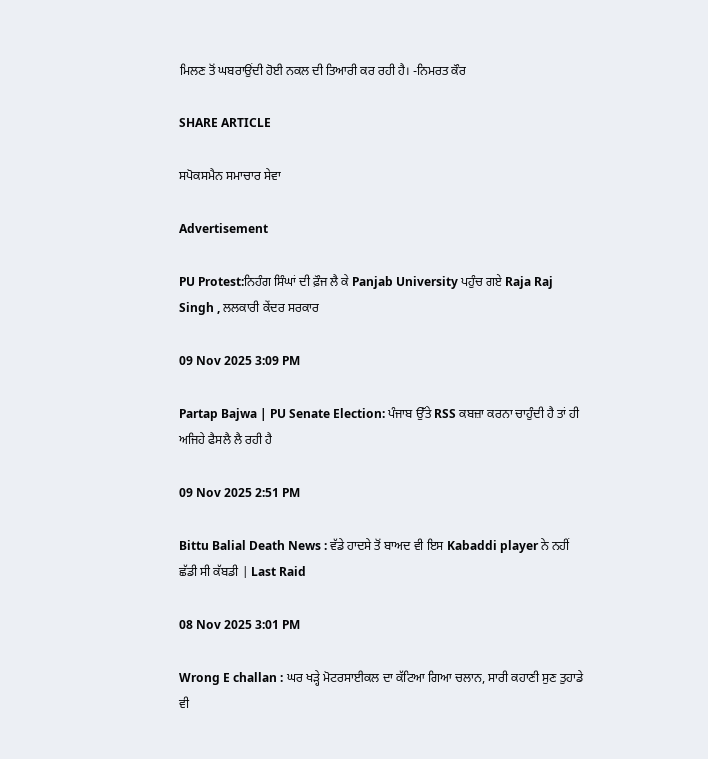ਮਿਲਣ ਤੋਂ ਘਬਰਾਉਂਦੀ ਹੋਈ ਨਕਲ ਦੀ ਤਿਆਰੀ ਕਰ ਰਹੀ ਹੈ। -ਨਿਮਰਤ ਕੌਰ

SHARE ARTICLE

ਸਪੋਕਸਮੈਨ ਸਮਾਚਾਰ ਸੇਵਾ

Advertisement

PU Protest:ਨਿਹੰਗ ਸਿੰਘਾਂ ਦੀ ਫ਼ੌਜ ਲੈ ਕੇ Panjab University ਪਹੁੰਚ ਗਏ Raja Raj Singh , ਲਲਕਾਰੀ ਕੇਂਦਰ ਸਰਕਾਰ

09 Nov 2025 3:09 PM

Partap Bajwa | PU Senate Election: ਪੰਜਾਬ ਉੱਤੇ RSS ਕਬਜ਼ਾ ਕਰਨਾ ਚਾਹੁੰਦੀ ਹੈ ਤਾਂ ਹੀ ਅਜਿਹੇ ਫੈਸਲੈ ਲੈ ਰਹੀ ਹੈ

09 Nov 2025 2:51 PM

Bittu Balial Death News : ਵੱਡੇ ਹਾਦਸੇ ਤੋਂ ਬਾਅਦ ਵੀ ਇਸ Kabaddi player ਨੇ ਨਹੀਂ ਛੱਡੀ ਸੀ ਕੱਬਡੀ | Last Raid

08 Nov 2025 3:01 PM

Wrong E challan : ਘਰ ਖੜ੍ਹੇ ਮੋਟਰਸਾਈਕਲ ਦਾ ਕੱਟਿਆ ਗਿਆ ਚਲਾਨ, ਸਾਰੀ ਕਹਾਣੀ ਸੁਣ ਤੁਹਾਡੇ ਵੀ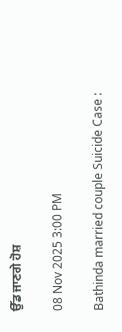ਉੱਡ ਜਾਣਗੇ ਹੋਸ਼

08 Nov 2025 3:00 PM

Bathinda married couple Suicide Case :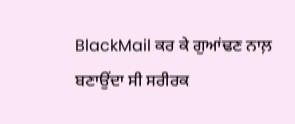BlackMail ਕਰ ਕੇ ਗੁਆਂਢਣ ਨਾਲ਼ ਬਣਾਉਂਦਾ ਸੀ ਸਰੀਰਕ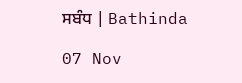ਸਬੰਧ | Bathinda

07 Nov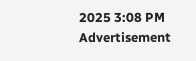2025 3:08 PM
Advertisement